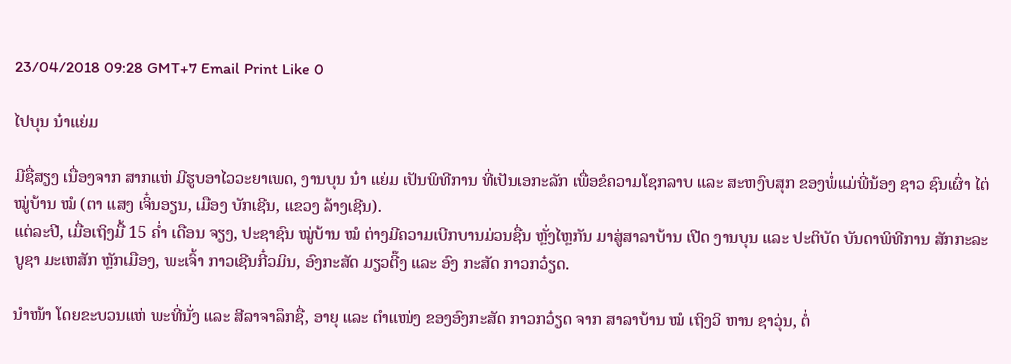23/04/2018 09:28 GMT+7 Email Print Like 0

ໄປບຸນ ນ໋າແຍ່ມ

ມີຊື່ສຽງ ເນື່ອງຈາກ ສາກແຫ່ ມີຮູບອາໄວວະຍາເພດ, ງານບຸນ ນ໋າ ແຍ່ມ ເປັນພິທີການ ທີ່ເປັນເອກະລັກ ເພື່ອຂໍຄວາມໂຊກລາບ ແລະ ສະຫງົບສຸກ ຂອງພໍ່ແມ່ພີ່ນ້ອງ ຊາວ ຊົນເຜົ່າ ໄຕ່ ໝູ່ບ້ານ ໝໍ (ຕາ ແສງ ເຈິ໋ນອຽນ, ເມືອງ ບັກເຊີນ, ແຂວງ ລ້າງເຊີນ).
ແຕ່ລະປີ, ເມື່ອເຖິງມື້ 15 ຄ່ຳ ເດືອນ ຈຽງ, ປະຊາຊົນ ໝູ່ບ້ານ ໝໍ ຕ່າງມີຄວາມເບີກບານມ່ວນຊື່ນ ຫຼັ່ງໄຫຼກັນ ມາສູ່ສາລາບ້ານ ເປີດ ງານບຸນ ແລະ ປະຕິບັດ ບັນດາພິທີການ ສັກກະລະບູຊາ ມະເຫສັກ ຫຼັກເມືອງ, ພະເຈົ້າ ກາວເຊີນກີ໋ວມິນ, ອົງກະສັດ ມຽວຕີ໊ງ ແລະ ອົງ ກະສັດ ກາວກວ໋ຽດ.

ນຳໜ້າ ໂດຍຂະບວນແຫ່ ພະທີ່ນັ່ງ ແລະ ສີລາຈາລຶກຊື່, ອາຍຸ ແລະ ຕຳແໜ່ງ ຂອງອົງກະສັດ ກາວກວ໋ຽດ ຈາກ ສາລາບ້ານ ໝໍ ເຖິງວິ ຫານ ຊາວຸ່ນ, ຕໍ່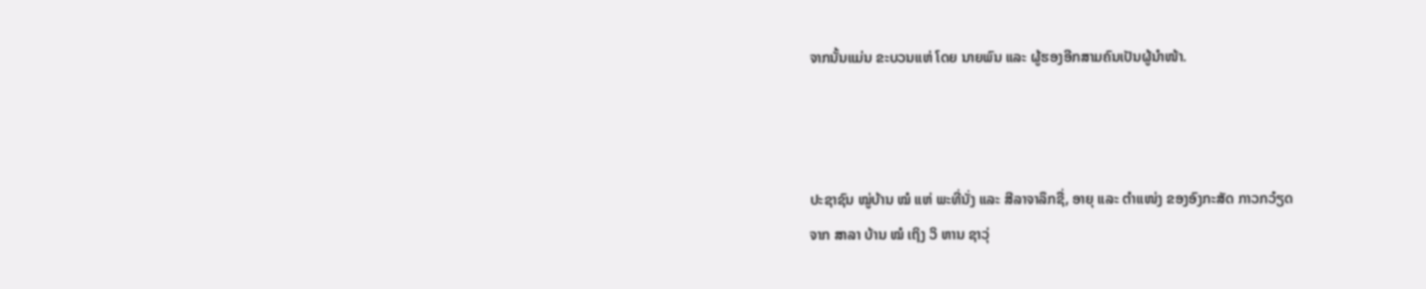ຈາກນັ້ນແມ່ນ ຂະບວນແຫ່ ໂດຍ ນາຍພົນ ແລະ ຜູ້ຮອງອີກສາມຄົນເປັນຜູ້ນຳໜ້າ.



ປະຊາຊົນ ໝູ່ບ້ານ ໝໍ ແຫ່ ພະທີ່ນັ່ງ ແລະ ສີລາຈາລຶກຊື່, ອາຍຸ ແລະ ຕຳແໜ່ງ ຂອງອົງກະສັດ ກາວກວ໋ຽດ
ຈາກ ສາລາ ບ້ານ ໝໍ ເຖິງ ວິ ຫານ ຊາວຸ່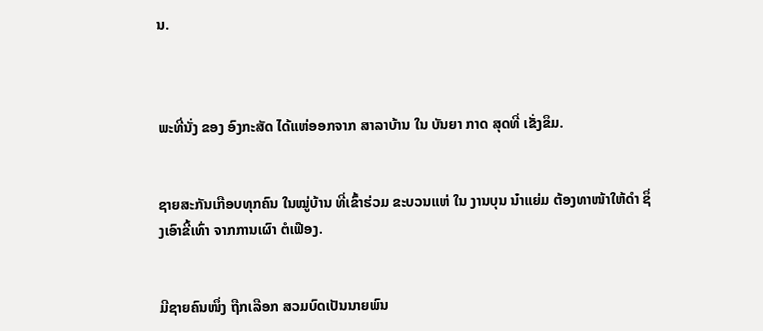ນ.



ພະທີ່ນັ່ງ ຂອງ ອົງກະສັດ ໄດ້ແຫ່ອອກຈາກ ສາລາບ້ານ ໃນ ບັນຍາ ກາດ ສຸດທີ່ ເຂັ່ງຂຶມ.


ຊາຍສະກັນເກືອບທຸກຄົນ ໃນໝູ່ບ້ານ ທີ່ເຂົ້າຮ່ວມ ຂະບວນແຫ່ ໃນ ງານບຸນ ນ໋າແຍ່ມ ຕ້ອງທາໜ້າໃຫ້ດຳ ຊຶ່ງເອົາຂີ້ເທົ່າ ຈາກການເຜົາ ຕໍເຟືອງ.


ມີຊາຍຄົນໜຶ່ງ ຖືກເລືອກ ສວມບົດເປັນນາຍພົນ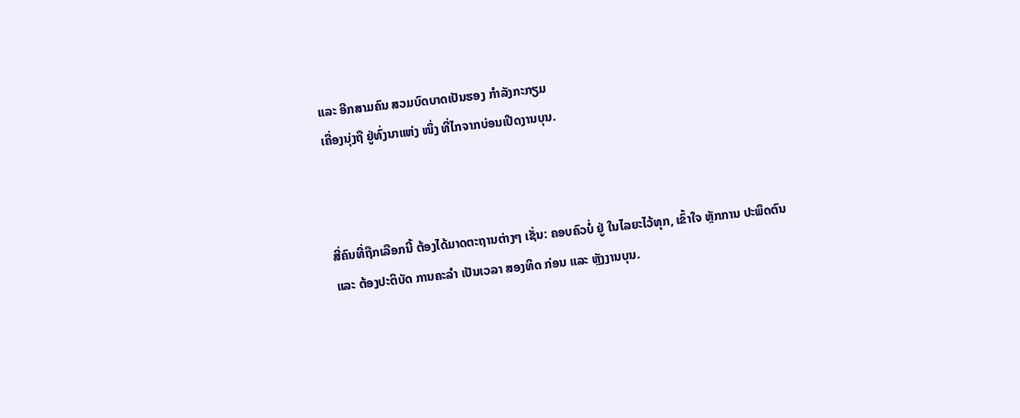ແລະ ອີກສາມຄົນ ສວມບົດບາດເປັນຮອງ ກຳລັງກະກຽມ
ເຄື່ອງນຸ່ງຖື ຢູ່ທົ່ງນາແຫ່ງ ໜຶ່ງ ທີ່ໄກຈາກບ່ອນເປີດງານບຸນ.



ສີ່ຄົນທີ່ຖືກເລືອກນີ້ ຕ້ອງໄດ້ມາດຕະຖານຕ່າງໆ ເຊັ່ນ: ຄອບຄົວບໍ່ ຢູ່ ໃນໄລຍະໄວ້ທຸກ, ເຂົ້າໃຈ ຫຼັກການ ປະພຶດຕົນ
ແລະ ຕ້ອງປະຕິບັດ ການຄະລຳ ເປັນເວລາ ສອງທິດ ກ່ອນ ແລະ ຫຼັງງານບຸນ.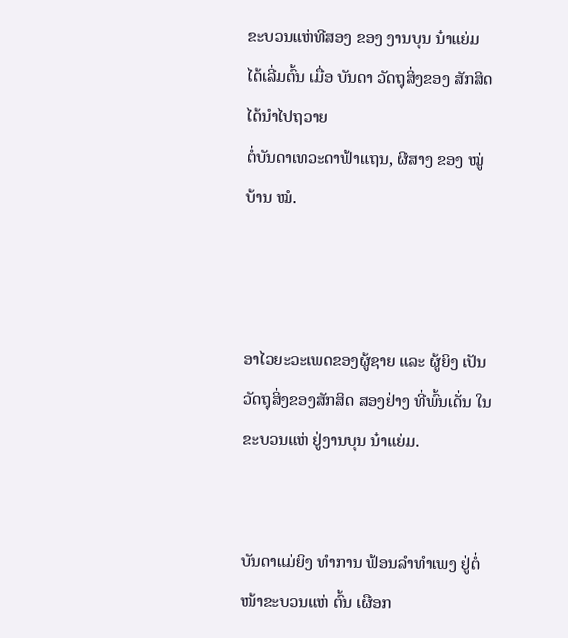ຂະບວນແຫ່ທີສອງ ຂອງ ງານບຸນ ນ໋າແຍ່ມ ໄດ້ເລີ່ມຕົ້ນ ເມື່ອ ບັນດາ ວັດຖຸສິ່ງຂອງ ສັກສິດ ໄດ້ນຳໄປຖວາຍ
ຕໍ່ບັນດາເທວະດາຟ້າແຖນ, ຜີສາງ ຂອງ ໝູ່ບ້ານ ໝໍ.



ອາໄວຍະວະເພດຂອງຜູ້ຊາຍ ແລະ ຜູ້ຍິງ ເປັນວັດຖຸສິ່ງຂອງສັກສິດ ສອງຢ່າງ ທີ່ພົ້ນເດັ່ນ ໃນຂະບວນແຫ່ ຢູ່ງານບຸນ ນ໋າແຍ່ມ.


ບັນດາແມ່ຍິງ ທຳການ ຟ້ອນລຳທຳເພງ ຢູ່ຕໍ່ໜ້າຂະບວນແຫ່ ຕົ້ນ ເຜືອກ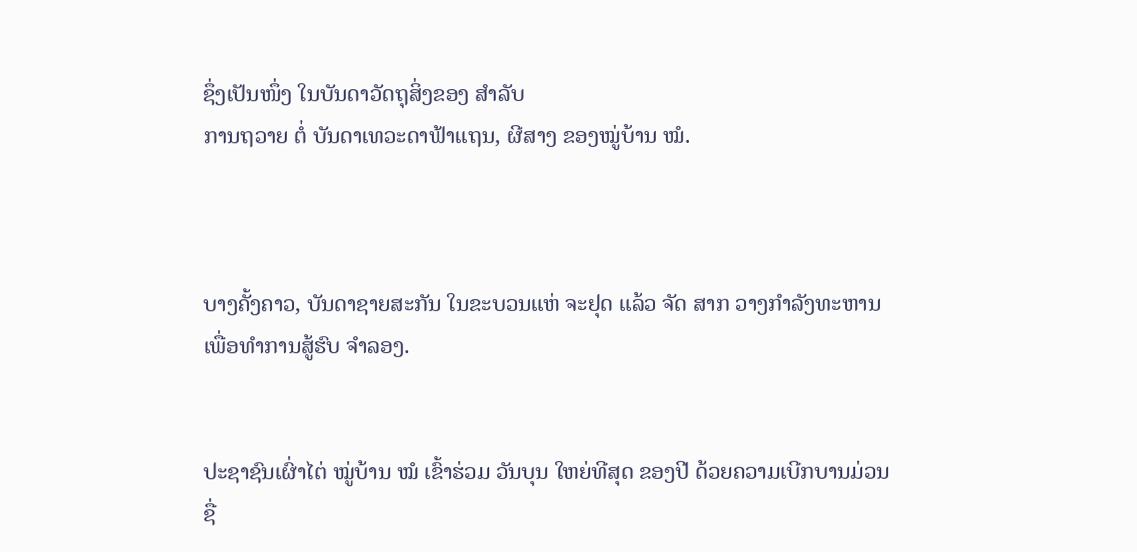ຊຶ່ງເປັນໜຶ່ງ ໃນບັນດາວັດຖຸສິ່ງຂອງ ສຳລັບ
ການຖວາຍ ຕໍ່ ບັນດາເທວະດາຟ້າແຖນ, ຜີສາງ ຂອງໝູ່ບ້ານ ໝໍ.



ບາງຄັ້ງຄາວ, ບັນດາຊາຍສະກັນ ໃນຂະບວນແຫ່ ຈະຢຸດ ແລ້ວ ຈັດ ສາກ ວາງກຳລັງທະຫານ ເພື່ອທຳການສູ້ຮົບ ຈຳລອງ.


ປະຊາຊົນເຜົ່າໄຕ່ ໝູ່ບ້ານ ໝໍ ເຂົ້າຮ່ວມ ວັນບຸນ ໃຫຍ່ທີສຸດ ຂອງປີ ດ້ວຍຄວາມເບີກບານມ່ວນຊື່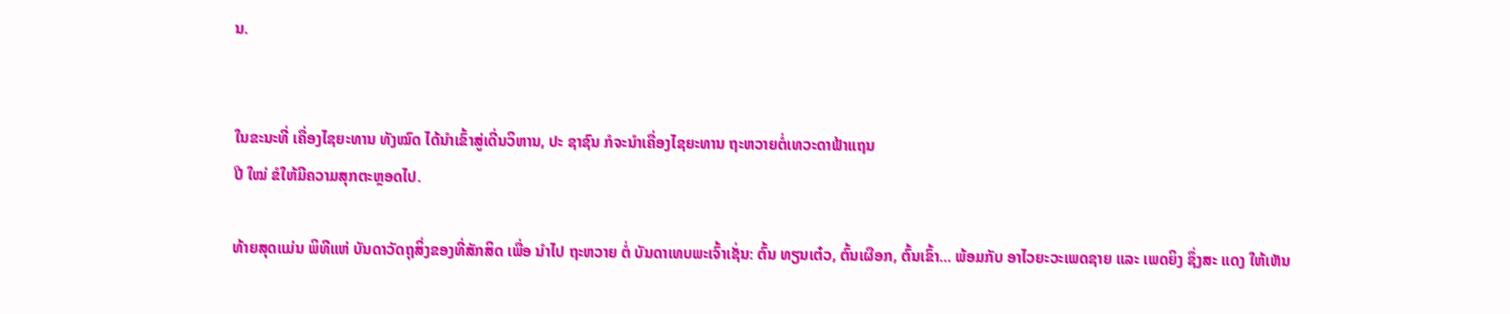ນ.


ໃນຂະນະທີ່ ເຄື່ອງໄຊຍະທານ ທັງໝົດ ໄດ້ນຳເຂົ້າສູ່ເດີ່ນວິຫານ, ປະ ຊາຊົນ ກໍຈະນຳເຄື່ອງໄຊຍະທານ ຖະຫວາຍຕໍ່ເທວະດາຟ້າແຖນ
ປີ ໃໝ່ ຂໍໃຫ້ມີຄວາມສຸກຕະຫຼອດໄປ.

ທ້າຍສຸດແມ່ນ ພິທີແຫ່ ບັນດາວັດຖຸສິ່ງຂອງທີ່ສັກສິດ ເພື່ອ ນຳໄປ ຖະຫວາຍ ຕໍ່ ບັນດາເທບພະເຈົ້າເຊັ່ນ: ຕົ້ນ ທຽນເຕ໋ວ, ຕົ້ນເຜືອກ, ຕົ້ນເຂົ້າ... ພ້ອມກັບ ອາໄວຍະວະເພດຊາຍ ແລະ ເພດຍິງ ຊຶ່ງສະ ແດງ ໃຫ້ເຫັນ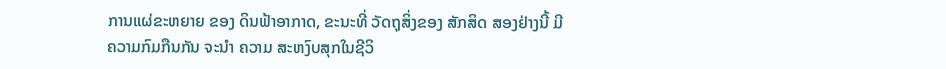ການແຜ່ຂະຫຍາຍ ຂອງ ດິນຟ້າອາກາດ, ຂະນະທີ່ ວັດຖຸສິ່ງຂອງ ສັກສິດ ສອງຢ່າງນີ້ ມີຄວາມກົມກືນກັນ ຈະນຳ ຄວາມ ສະຫງົບສຸກໃນຊີວິ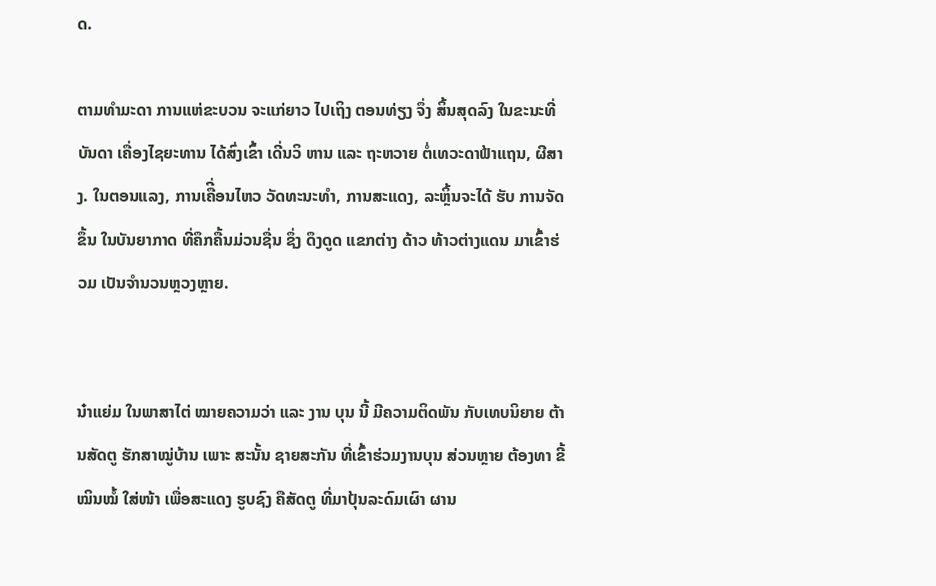ດ.

ຕາມທຳມະດາ ການແຫ່ຂະບວນ ຈະແກ່ຍາວ ໄປເຖິງ ຕອນທ່ຽງ ຈຶ່ງ ສິ້ນສຸດລົງ ໃນຂະນະທີ່ ບັນດາ ເຄື່ອງໄຊຍະທານ ໄດ້ສົ່ງເຂົ້າ ເດີ່ນວິ ຫານ ແລະ ຖະຫວາຍ ຕໍ່ເທວະດາຟ້າແຖນ, ຜີສາງ. ໃນຕອນແລງ, ການເຄືີ່ອນໄຫວ ວັດທະນະທຳ, ການສະແດງ, ລະຫຼິ້ນຈະໄດ້ ຮັບ ການຈັດຂຶ້ນ ໃນບັນຍາກາດ ທີ່ຄຶກຄື້ນມ່ວນຊື່ນ ຊຶ່ງ ດຶງດູດ ແຂກຕ່າງ ດ້າວ ທ້າວຕ່າງແດນ ມາເຂົ້າຮ່ວມ ເປັນຈຳນວນຫຼວງຫຼາຍ.


ນ໋າແຍ່ມ ໃນພາສາໄຕ່ ໝາຍຄວາມວ່າ ແລະ ງານ ບຸນ ນີ້ ມີຄວາມຕິດພັນ ກັບເທບນິຍາຍ ຕ້ານສັດຕູ ຮັກສາໝູ່ບ້ານ ເພາະ ສະນັ້ນ ຊາຍສະກັນ ທີ່ເຂົ້າຮ່ວມງານບຸນ ສ່ວນຫຼາຍ ຕ້ອງທາ ຂີ້ ໝິນໝໍ້ ໃສ່ໜ້າ ເພື່ອສະແດງ ຮູບຊົງ ຄືສັດຕູ ທີ່ມາປຸ້ນລະດົມເຜົາ ຜານ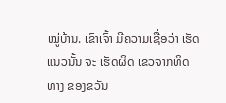ໝູ່ບ້ານ. ເຂົາເຈົ້າ ມີຄວາມເຊື່ອວ່າ ເຮັດແນວນັ້ນ ຈະ ເຮັດຜິດ ເຂວຈາກທິດທາງ ຂອງຂວັນ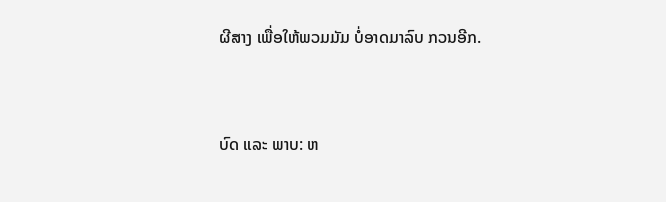ຜີສາງ ເພື່ອໃຫ້ພວມມັມ ບໍ່ອາດມາລົບ ກວນອີກ.


ບົດ ແລະ ພາບ: ຫ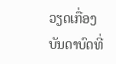ວຽດເກື່ອງ
ບັນດາບົດທີ່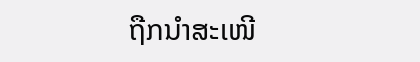ຖືກນຳສະເໜີ